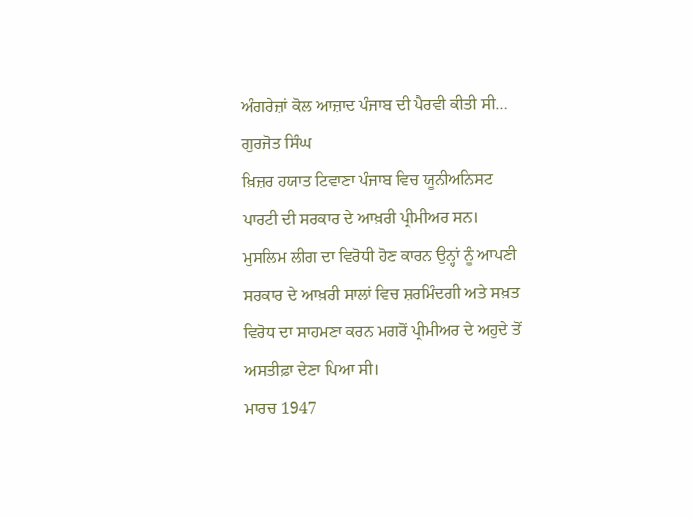ਅੰਗਰੇਜ਼ਾਂ ਕੋਲ ਆਜ਼ਾਦ ਪੰਜਾਬ ਦੀ ਪੈਰਵੀ ਕੀਤੀ ਸੀ…
ਗੁਰਜੋਤ ਸਿੰਘ
ਖ਼ਿਜ਼ਰ ਹਯਾਤ ਟਿਵਾਣਾ ਪੰਜਾਬ ਵਿਚ ਯੂਨੀਅਨਿਸਟ ਪਾਰਟੀ ਦੀ ਸਰਕਾਰ ਦੇ ਆਖ਼ਰੀ ਪ੍ਰੀਮੀਅਰ ਸਨ। ਮੁਸਲਿਮ ਲੀਗ ਦਾ ਵਿਰੋਧੀ ਹੋਣ ਕਾਰਨ ਉਨ੍ਹਾਂ ਨੂੰ ਆਪਣੀ ਸਰਕਾਰ ਦੇ ਆਖ਼ਰੀ ਸਾਲਾਂ ਵਿਚ ਸ਼ਰਮਿੰਦਗੀ ਅਤੇ ਸਖ਼ਤ ਵਿਰੋਧ ਦਾ ਸਾਹਮਣਾ ਕਰਨ ਮਗਰੋਂ ਪ੍ਰੀਮੀਅਰ ਦੇ ਅਹੁਦੇ ਤੋਂ ਅਸਤੀਫ਼ਾ ਦੇਣਾ ਪਿਆ ਸੀ।
ਮਾਰਚ 1947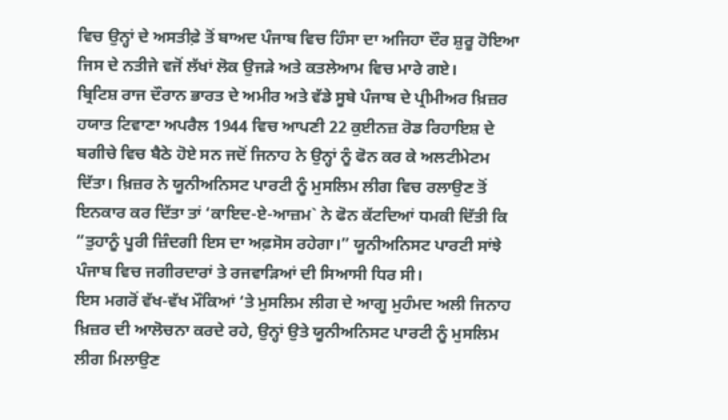ਵਿਚ ਉਨ੍ਹਾਂ ਦੇ ਅਸਤੀਫ਼ੇ ਤੋਂ ਬਾਅਦ ਪੰਜਾਬ ਵਿਚ ਹਿੰਸਾ ਦਾ ਅਜਿਹਾ ਦੌਰ ਸ਼ੁਰੂ ਹੋਇਆ ਜਿਸ ਦੇ ਨਤੀਜੇ ਵਜੋਂ ਲੱਖਾਂ ਲੋਕ ਉਜੜੇ ਅਤੇ ਕਤਲੇਆਮ ਵਿਚ ਮਾਰੇ ਗਏ।
ਬ੍ਰਿਟਿਸ਼ ਰਾਜ ਦੌਰਾਨ ਭਾਰਤ ਦੇ ਅਮੀਰ ਅਤੇ ਵੱਡੇ ਸੂਬੇ ਪੰਜਾਬ ਦੇ ਪ੍ਰੀਮੀਅਰ ਖ਼ਿਜ਼ਰ ਹਯਾਤ ਟਿਵਾਣਾ ਅਪਰੈਲ 1944 ਵਿਚ ਆਪਣੀ 22 ਕੁਈਨਜ਼ ਰੋਡ ਰਿਹਾਇਸ਼ ਦੇ ਬਗੀਚੇ ਵਿਚ ਬੈਠੇ ਹੋਏ ਸਨ ਜਦੋਂ ਜਿਨਾਹ ਨੇ ਉਨ੍ਹਾਂ ਨੂੰ ਫੋਨ ਕਰ ਕੇ ਅਲਟੀਮੇਟਮ ਦਿੱਤਾ। ਖ਼ਿਜ਼ਰ ਨੇ ਯੂਨੀਅਨਿਸਟ ਪਾਰਟੀ ਨੂੰ ਮੁਸਲਿਮ ਲੀਗ ਵਿਚ ਰਲਾਉਣ ਤੋਂ ਇਨਕਾਰ ਕਰ ਦਿੱਤਾ ਤਾਂ ‘ਕਾਇਦ-ਏ-ਆਜ਼ਮ` ਨੇ ਫੋਨ ਕੱਟਦਿਆਂ ਧਮਕੀ ਦਿੱਤੀ ਕਿ “ਤੁਹਾਨੂੰ ਪੂਰੀ ਜ਼ਿੰਦਗੀ ਇਸ ਦਾ ਅਫ਼ਸੋਸ ਰਹੇਗਾ।” ਯੂਨੀਅਨਿਸਟ ਪਾਰਟੀ ਸਾਂਝੇ ਪੰਜਾਬ ਵਿਚ ਜਗੀਰਦਾਰਾਂ ਤੇ ਰਜਵਾੜਿਆਂ ਦੀ ਸਿਆਸੀ ਧਿਰ ਸੀ।
ਇਸ ਮਗਰੋਂ ਵੱਖ-ਵੱਖ ਮੌਕਿਆਂ ‘ਤੇ ਮੁਸਲਿਮ ਲੀਗ ਦੇ ਆਗੂ ਮੁਹੰਮਦ ਅਲੀ ਜਿਨਾਹ ਖ਼ਿਜ਼ਰ ਦੀ ਆਲੋਚਨਾ ਕਰਦੇ ਰਹੇ, ਉਨ੍ਹਾਂ ਉਤੇ ਯੂਨੀਅਨਿਸਟ ਪਾਰਟੀ ਨੂੰ ਮੁਸਲਿਮ ਲੀਗ ਮਿਲਾਉਣ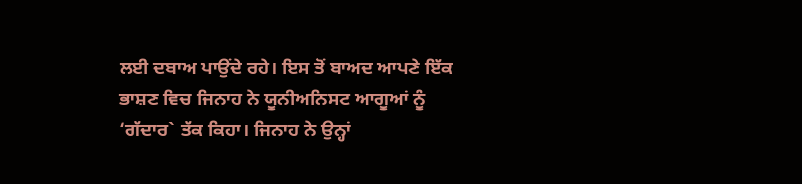ਲਈ ਦਬਾਅ ਪਾਉਂਦੇ ਰਹੇ। ਇਸ ਤੋਂ ਬਾਅਦ ਆਪਣੇ ਇੱਕ ਭਾਸ਼ਣ ਵਿਚ ਜਿਨਾਹ ਨੇ ਯੂਨੀਅਨਿਸਟ ਆਗੂਆਂ ਨੂੰ ‘ਗੱਦਾਰ` ਤੱਕ ਕਿਹਾ। ਜਿਨਾਹ ਨੇ ਉਨ੍ਹਾਂ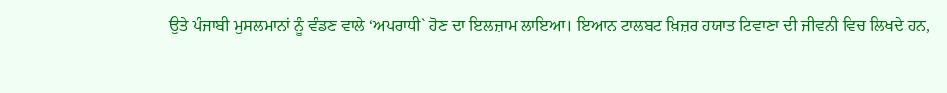ਉਤੇ ਪੰਜਾਬੀ ਮੁਸਲਮਾਨਾਂ ਨੂੰ ਵੰਡਣ ਵਾਲੇ ‘ਅਪਰਾਧੀ` ਹੋਣ ਦਾ ਇਲਜ਼ਾਮ ਲਾਇਆ। ਇਆਨ ਟਾਲਬਟ ਖ਼ਿਜ਼ਰ ਹਯਾਤ ਟਿਵਾਣਾ ਦੀ ਜੀਵਨੀ ਵਿਚ ਲਿਖਦੇ ਹਨ,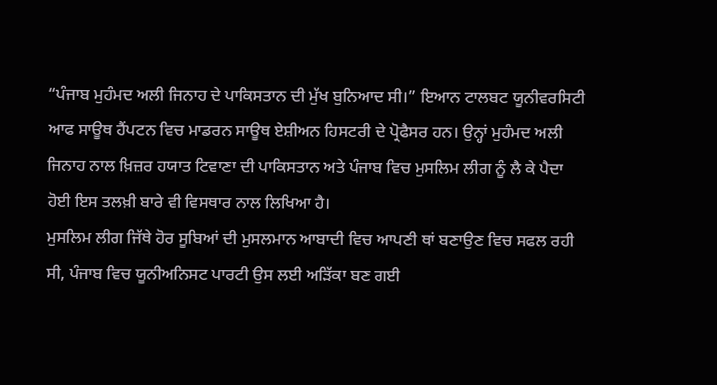“ਪੰਜਾਬ ਮੁਹੰਮਦ ਅਲੀ ਜਿਨਾਹ ਦੇ ਪਾਕਿਸਤਾਨ ਦੀ ਮੁੱਖ ਬੁਨਿਆਦ ਸੀ।” ਇਆਨ ਟਾਲਬਟ ਯੂਨੀਵਰਸਿਟੀ ਆਫ ਸਾਊਥ ਹੈਂਪਟਨ ਵਿਚ ਮਾਡਰਨ ਸਾਊਥ ਏਸ਼ੀਅਨ ਹਿਸਟਰੀ ਦੇ ਪ੍ਰੋਫੈਸਰ ਹਨ। ਉਨ੍ਹਾਂ ਮੁਹੰਮਦ ਅਲੀ ਜਿਨਾਹ ਨਾਲ ਖ਼ਿਜ਼ਰ ਹਯਾਤ ਟਿਵਾਣਾ ਦੀ ਪਾਕਿਸਤਾਨ ਅਤੇ ਪੰਜਾਬ ਵਿਚ ਮੁਸਲਿਮ ਲੀਗ ਨੂੰ ਲੈ ਕੇ ਪੈਦਾ ਹੋਈ ਇਸ ਤਲਖ਼ੀ ਬਾਰੇ ਵੀ ਵਿਸਥਾਰ ਨਾਲ ਲਿਖਿਆ ਹੈ।
ਮੁਸਲਿਮ ਲੀਗ ਜਿੱਥੇ ਹੋਰ ਸੂਬਿਆਂ ਦੀ ਮੁਸਲਮਾਨ ਆਬਾਦੀ ਵਿਚ ਆਪਣੀ ਥਾਂ ਬਣਾਉਣ ਵਿਚ ਸਫਲ ਰਹੀ ਸੀ, ਪੰਜਾਬ ਵਿਚ ਯੂਨੀਅਨਿਸਟ ਪਾਰਟੀ ਉਸ ਲਈ ਅੜਿੱਕਾ ਬਣ ਗਈ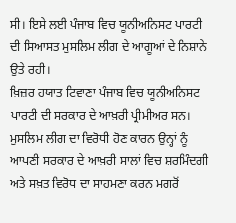ਸੀ। ਇਸੇ ਲਈ ਪੰਜਾਬ ਵਿਚ ਯੂਨੀਅਨਿਸਟ ਪਾਰਟੀ ਦੀ ਸਿਆਸਤ ਮੁਸਲਿਮ ਲੀਗ ਦੇ ਆਗੂਆਂ ਦੇ ਨਿਸ਼ਾਨੇ ਉਤੇ ਰਹੀ।
ਖ਼ਿਜ਼ਰ ਹਯਾਤ ਟਿਵਾਣਾ ਪੰਜਾਬ ਵਿਚ ਯੂਨੀਅਨਿਸਟ ਪਾਰਟੀ ਦੀ ਸਰਕਾਰ ਦੇ ਆਖ਼ਰੀ ਪ੍ਰੀਮੀਅਰ ਸਨ। ਮੁਸਲਿਮ ਲੀਗ ਦਾ ਵਿਰੋਧੀ ਹੋਣ ਕਾਰਨ ਉਨ੍ਹਾਂ ਨੂੰ ਆਪਣੀ ਸਰਕਾਰ ਦੇ ਆਖ਼ਰੀ ਸਾਲਾਂ ਵਿਚ ਸ਼ਰਮਿੰਦਗੀ ਅਤੇ ਸਖ਼ਤ ਵਿਰੋਧ ਦਾ ਸਾਹਮਣਾ ਕਰਨ ਮਗਰੋਂ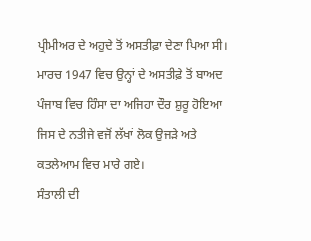ਪ੍ਰੀਮੀਅਰ ਦੇ ਅਹੁਦੇ ਤੋਂ ਅਸਤੀਫ਼ਾ ਦੇਣਾ ਪਿਆ ਸੀ। ਮਾਰਚ 1947 ਵਿਚ ਉਨ੍ਹਾਂ ਦੇ ਅਸਤੀਫ਼ੇ ਤੋਂ ਬਾਅਦ ਪੰਜਾਬ ਵਿਚ ਹਿੰਸਾ ਦਾ ਅਜਿਹਾ ਦੌਰ ਸ਼ੁਰੂ ਹੋਇਆ ਜਿਸ ਦੇ ਨਤੀਜੇ ਵਜੋਂ ਲੱਖਾਂ ਲੋਕ ਉਜੜੇ ਅਤੇ ਕਤਲੇਆਮ ਵਿਚ ਮਾਰੇ ਗਏ।
ਸੰਤਾਲੀ ਦੀ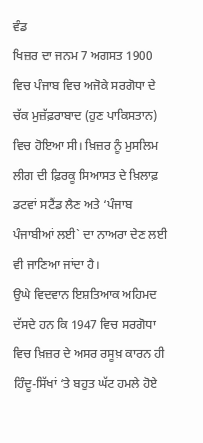ਵੰਡ
ਖਿਜ਼ਰ ਦਾ ਜਨਮ 7 ਅਗਸਤ 1900 ਵਿਚ ਪੰਜਾਬ ਵਿਚ ਅਜੋਕੇ ਸਰਗੋਧਾ ਦੇ ਚੱਕ ਮੁਜ਼ੱਫ਼ਰਾਬਾਦ (ਹੁਣ ਪਾਕਿਸਤਾਨ) ਵਿਚ ਹੋਇਆ ਸੀ। ਖ਼ਿਜ਼ਰ ਨੂੰ ਮੁਸਲਿਮ ਲੀਗ ਦੀ ਫ਼ਿਰਕੂ ਸਿਆਸਤ ਦੇ ਖ਼ਿਲਾਫ਼ ਡਟਵਾਂ ਸਟੈਂਡ ਲੈਣ ਅਤੇ ‘ਪੰਜਾਬ ਪੰਜਾਬੀਆਂ ਲਈ` ਦਾ ਨਾਅਰਾ ਦੇਣ ਲਈ ਵੀ ਜਾਣਿਆ ਜਾਂਦਾ ਹੈ।
ਉਘੇ ਵਿਦਵਾਨ ਇਸ਼ਤਿਆਕ ਅਹਿਮਦ ਦੱਸਦੇ ਹਨ ਕਿ 1947 ਵਿਚ ਸਰਗੋਧਾ ਵਿਚ ਖ਼ਿਜ਼ਰ ਦੇ ਅਸਰ ਰਸੂਖ਼ ਕਾਰਨ ਹੀ ਹਿੰਦੂ-ਸਿੱਖਾਂ ‘ਤੇ ਬਹੁਤ ਘੱਟ ਹਮਲੇ ਹੋਏ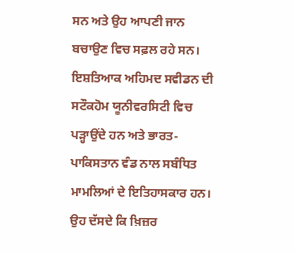ਸਨ ਅਤੇ ਉਹ ਆਪਣੀ ਜਾਨ ਬਚਾਉਣ ਵਿਚ ਸਫ਼ਲ ਰਹੇ ਸਨ। ਇਸ਼ਤਿਆਕ ਅਹਿਮਦ ਸਵੀਡਨ ਦੀ ਸਟੌਕਹੋਮ ਯੂਨੀਵਰਸਿਟੀ ਵਿਚ ਪੜ੍ਹਾਉਂਦੇ ਹਨ ਅਤੇ ਭਾਰਤ-ਪਾਕਿਸਤਾਨ ਵੰਡ ਨਾਲ ਸਬੰਧਿਤ ਮਾਮਲਿਆਂ ਦੇ ਇਤਿਹਾਸਕਾਰ ਹਨ। ਉਹ ਦੱਸਦੇ ਕਿ ਖ਼ਿਜ਼ਰ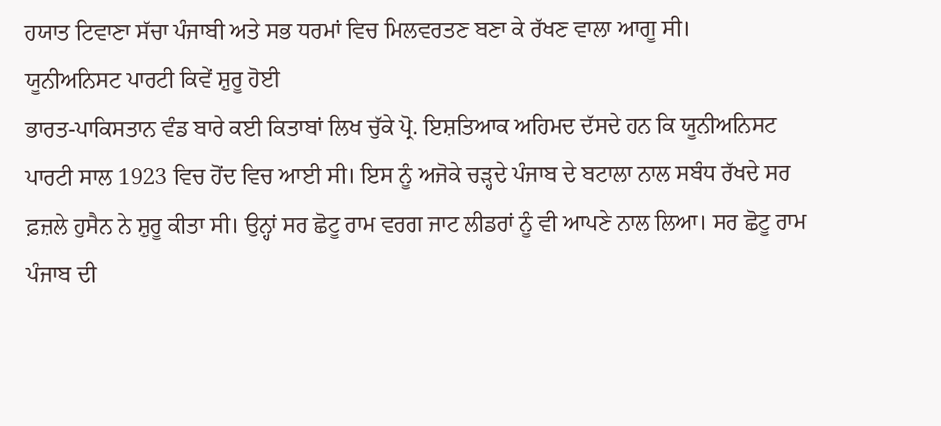ਹਯਾਤ ਟਿਵਾਣਾ ਸੱਚਾ ਪੰਜਾਬੀ ਅਤੇ ਸਭ ਧਰਮਾਂ ਵਿਚ ਮਿਲਵਰਤਣ ਬਣਾ ਕੇ ਰੱਖਣ ਵਾਲਾ ਆਗੂ ਸੀ।
ਯੂਨੀਅਨਿਸਟ ਪਾਰਟੀ ਕਿਵੇਂ ਸ਼ੁਰੂ ਹੋਈ
ਭਾਰਤ-ਪਾਕਿਸਤਾਨ ਵੰਡ ਬਾਰੇ ਕਈ ਕਿਤਾਬਾਂ ਲਿਖ ਚੁੱਕੇ ਪ੍ਰੋ. ਇਸ਼ਤਿਆਕ ਅਹਿਮਦ ਦੱਸਦੇ ਹਨ ਕਿ ਯੂਨੀਅਨਿਸਟ ਪਾਰਟੀ ਸਾਲ 1923 ਵਿਚ ਹੋਂਦ ਵਿਚ ਆਈ ਸੀ। ਇਸ ਨੂੰ ਅਜੋਕੇ ਚੜ੍ਹਦੇ ਪੰਜਾਬ ਦੇ ਬਟਾਲਾ ਨਾਲ ਸਬੰਧ ਰੱਖਦੇ ਸਰ ਫ਼ਜ਼ਲੇ ਹੁਸੈਨ ਨੇ ਸ਼ੁਰੂ ਕੀਤਾ ਸੀ। ਉਨ੍ਹਾਂ ਸਰ ਛੋਟੂ ਰਾਮ ਵਰਗ ਜਾਟ ਲੀਡਰਾਂ ਨੂੰ ਵੀ ਆਪਣੇ ਨਾਲ ਲਿਆ। ਸਰ ਛੋਟੂ ਰਾਮ ਪੰਜਾਬ ਦੀ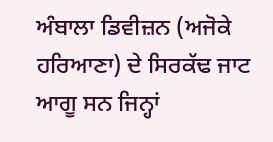ਅੰਬਾਲਾ ਡਿਵੀਜ਼ਨ (ਅਜੋਕੇ ਹਰਿਆਣਾ) ਦੇ ਸਿਰਕੱਢ ਜਾਟ ਆਗੂ ਸਨ ਜਿਨ੍ਹਾਂ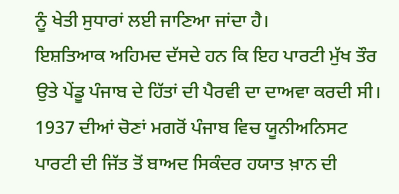ਨੂੰ ਖੇਤੀ ਸੁਧਾਰਾਂ ਲਈ ਜਾਣਿਆ ਜਾਂਦਾ ਹੈ।
ਇਸ਼ਤਿਆਕ ਅਹਿਮਦ ਦੱਸਦੇ ਹਨ ਕਿ ਇਹ ਪਾਰਟੀ ਮੁੱਖ ਤੌਰ ਉਤੇ ਪੇਂਡੂ ਪੰਜਾਬ ਦੇ ਹਿੱਤਾਂ ਦੀ ਪੈਰਵੀ ਦਾ ਦਾਅਵਾ ਕਰਦੀ ਸੀ। 1937 ਦੀਆਂ ਚੋਣਾਂ ਮਗਰੋਂ ਪੰਜਾਬ ਵਿਚ ਯੂਨੀਅਨਿਸਟ ਪਾਰਟੀ ਦੀ ਜਿੱਤ ਤੋਂ ਬਾਅਦ ਸਿਕੰਦਰ ਹਯਾਤ ਖ਼ਾਨ ਦੀ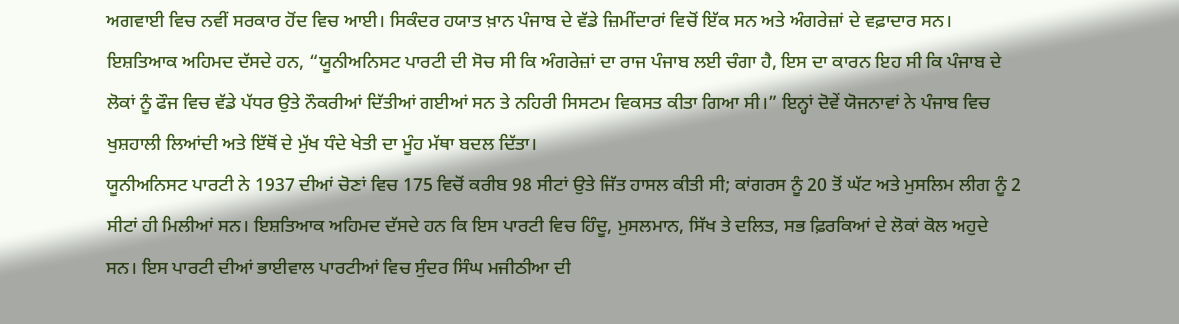ਅਗਵਾਈ ਵਿਚ ਨਵੀਂ ਸਰਕਾਰ ਹੋਂਦ ਵਿਚ ਆਈ। ਸਿਕੰਦਰ ਹਯਾਤ ਖ਼ਾਨ ਪੰਜਾਬ ਦੇ ਵੱਡੇ ਜ਼ਿਮੀਂਦਾਰਾਂ ਵਿਚੋਂ ਇੱਕ ਸਨ ਅਤੇ ਅੰਗਰੇਜ਼ਾਂ ਦੇ ਵਫ਼ਾਦਾਰ ਸਨ। ਇਸ਼ਤਿਆਕ ਅਹਿਮਦ ਦੱਸਦੇ ਹਨ, “ਯੂਨੀਅਨਿਸਟ ਪਾਰਟੀ ਦੀ ਸੋਚ ਸੀ ਕਿ ਅੰਗਰੇਜ਼ਾਂ ਦਾ ਰਾਜ ਪੰਜਾਬ ਲਈ ਚੰਗਾ ਹੈ, ਇਸ ਦਾ ਕਾਰਨ ਇਹ ਸੀ ਕਿ ਪੰਜਾਬ ਦੇ ਲੋਕਾਂ ਨੂੰ ਫੌਜ ਵਿਚ ਵੱਡੇ ਪੱਧਰ ਉਤੇ ਨੌਕਰੀਆਂ ਦਿੱਤੀਆਂ ਗਈਆਂ ਸਨ ਤੇ ਨਹਿਰੀ ਸਿਸਟਮ ਵਿਕਸਤ ਕੀਤਾ ਗਿਆ ਸੀ।” ਇਨ੍ਹਾਂ ਦੋਵੇਂ ਯੋਜਨਾਵਾਂ ਨੇ ਪੰਜਾਬ ਵਿਚ ਖੁਸ਼ਹਾਲੀ ਲਿਆਂਦੀ ਅਤੇ ਇੱਥੋਂ ਦੇ ਮੁੱਖ ਧੰਦੇ ਖੇਤੀ ਦਾ ਮੂੰਹ ਮੱਥਾ ਬਦਲ ਦਿੱਤਾ।
ਯੂਨੀਅਨਿਸਟ ਪਾਰਟੀ ਨੇ 1937 ਦੀਆਂ ਚੋਣਾਂ ਵਿਚ 175 ਵਿਚੋਂ ਕਰੀਬ 98 ਸੀਟਾਂ ਉਤੇ ਜਿੱਤ ਹਾਸਲ ਕੀਤੀ ਸੀ; ਕਾਂਗਰਸ ਨੂੰ 20 ਤੋਂ ਘੱਟ ਅਤੇ ਮੁਸਲਿਮ ਲੀਗ ਨੂੰ 2 ਸੀਟਾਂ ਹੀ ਮਿਲੀਆਂ ਸਨ। ਇਸ਼ਤਿਆਕ ਅਹਿਮਦ ਦੱਸਦੇ ਹਨ ਕਿ ਇਸ ਪਾਰਟੀ ਵਿਚ ਹਿੰਦੂ, ਮੁਸਲਮਾਨ, ਸਿੱਖ ਤੇ ਦਲਿਤ, ਸਭ ਫ਼ਿਰਕਿਆਂ ਦੇ ਲੋਕਾਂ ਕੋਲ ਅਹੁਦੇ ਸਨ। ਇਸ ਪਾਰਟੀ ਦੀਆਂ ਭਾਈਵਾਲ ਪਾਰਟੀਆਂ ਵਿਚ ਸੁੰਦਰ ਸਿੰਘ ਮਜੀਠੀਆ ਦੀ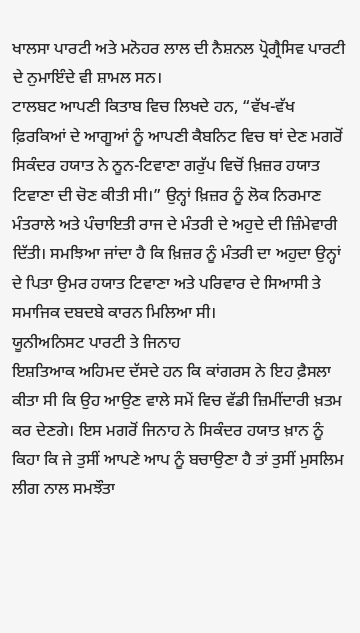ਖਾਲਸਾ ਪਾਰਟੀ ਅਤੇ ਮਨੋਹਰ ਲਾਲ ਦੀ ਨੈਸ਼ਨਲ ਪ੍ਰੋਗ੍ਰੈਸਿਵ ਪਾਰਟੀ ਦੇ ਨੁਮਾਇੰਦੇ ਵੀ ਸ਼ਾਮਲ ਸਨ।
ਟਾਲਬਟ ਆਪਣੀ ਕਿਤਾਬ ਵਿਚ ਲਿਖਦੇ ਹਨ, “ਵੱਖ-ਵੱਖ ਫ਼ਿਰਕਿਆਂ ਦੇ ਆਗੂਆਂ ਨੂੰ ਆਪਣੀ ਕੈਬਨਿਟ ਵਿਚ ਥਾਂ ਦੇਣ ਮਗਰੋਂ ਸਿਕੰਦਰ ਹਯਾਤ ਨੇ ਨੂਨ-ਟਿਵਾਣਾ ਗਰੁੱਪ ਵਿਚੋਂ ਖ਼ਿਜ਼ਰ ਹਯਾਤ ਟਿਵਾਣਾ ਦੀ ਚੋਣ ਕੀਤੀ ਸੀ।” ਉਨ੍ਹਾਂ ਖ਼ਿਜ਼ਰ ਨੂੰ ਲੋਕ ਨਿਰਮਾਣ ਮੰਤਰਾਲੇ ਅਤੇ ਪੰਚਾਇਤੀ ਰਾਜ ਦੇ ਮੰਤਰੀ ਦੇ ਅਹੁਦੇ ਦੀ ਜ਼ਿੰਮੇਵਾਰੀ ਦਿੱਤੀ। ਸਮਝਿਆ ਜਾਂਦਾ ਹੈ ਕਿ ਖ਼ਿਜ਼ਰ ਨੂੰ ਮੰਤਰੀ ਦਾ ਅਹੁਦਾ ਉਨ੍ਹਾਂ ਦੇ ਪਿਤਾ ਉਮਰ ਹਯਾਤ ਟਿਵਾਣਾ ਅਤੇ ਪਰਿਵਾਰ ਦੇ ਸਿਆਸੀ ਤੇ ਸਮਾਜਿਕ ਦਬਦਬੇ ਕਾਰਨ ਮਿਲਿਆ ਸੀ।
ਯੂਨੀਅਨਿਸਟ ਪਾਰਟੀ ਤੇ ਜਿਨਾਹ
ਇਸ਼ਤਿਆਕ ਅਹਿਮਦ ਦੱਸਦੇ ਹਨ ਕਿ ਕਾਂਗਰਸ ਨੇ ਇਹ ਫ਼ੈਸਲਾ ਕੀਤਾ ਸੀ ਕਿ ਉਹ ਆਉਣ ਵਾਲੇ ਸਮੇਂ ਵਿਚ ਵੱਡੀ ਜ਼ਿਮੀਂਦਾਰੀ ਖ਼ਤਮ ਕਰ ਦੇਣਗੇ। ਇਸ ਮਗਰੋਂ ਜਿਨਾਹ ਨੇ ਸਿਕੰਦਰ ਹਯਾਤ ਖ਼ਾਨ ਨੂੰ ਕਿਹਾ ਕਿ ਜੇ ਤੁਸੀਂ ਆਪਣੇ ਆਪ ਨੂੰ ਬਚਾਉਣਾ ਹੈ ਤਾਂ ਤੁਸੀਂ ਮੁਸਲਿਮ ਲੀਗ ਨਾਲ ਸਮਝੌਤਾ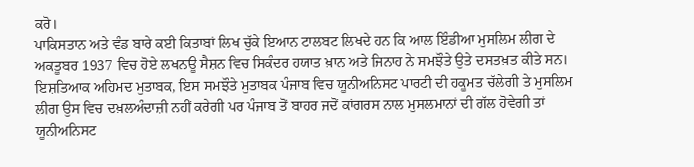ਕਰੋ।
ਪਾਕਿਸਤਾਨ ਅਤੇ ਵੰਡ ਬਾਰੇ ਕਈ ਕਿਤਾਬਾਂ ਲਿਖ ਚੁੱਕੇ ਇਆਨ ਟਾਲਬਟ ਲਿਖਦੇ ਹਨ ਕਿ ਆਲ ਇੰਡੀਆ ਮੁਸਲਿਮ ਲੀਗ ਦੇ ਅਕਤੂਬਰ 1937 ਵਿਚ ਹੋਏ ਲਖਨਊ ਸੈਸ਼ਨ ਵਿਚ ਸਿਕੰਦਰ ਹਯਾਤ ਖ਼ਾਨ ਅਤੇ ਜਿਨਾਹ ਨੇ ਸਮਝੌਤੇ ਉਤੇ ਦਸਤਖ਼ਤ ਕੀਤੇ ਸਨ। ਇਸ਼ਤਿਆਕ ਅਹਿਮਦ ਮੁਤਾਬਕ, ਇਸ ਸਮਝੌਤੇ ਮੁਤਾਬਕ ਪੰਜਾਬ ਵਿਚ ਯੂਨੀਅਨਿਸਟ ਪਾਰਟੀ ਦੀ ਹਕੂਮਤ ਚੱਲੇਗੀ ਤੇ ਮੁਸਲਿਮ ਲੀਗ ਉਸ ਵਿਚ ਦਖ਼ਲਅੰਦਾਜ਼ੀ ਨਹੀਂ ਕਰੇਗੀ ਪਰ ਪੰਜਾਬ ਤੋਂ ਬਾਹਰ ਜਦੋਂ ਕਾਂਗਰਸ ਨਾਲ ਮੁਸਲਮਾਨਾਂ ਦੀ ਗੱਲ ਹੋਵੇਗੀ ਤਾਂ ਯੂਨੀਅਨਿਸਟ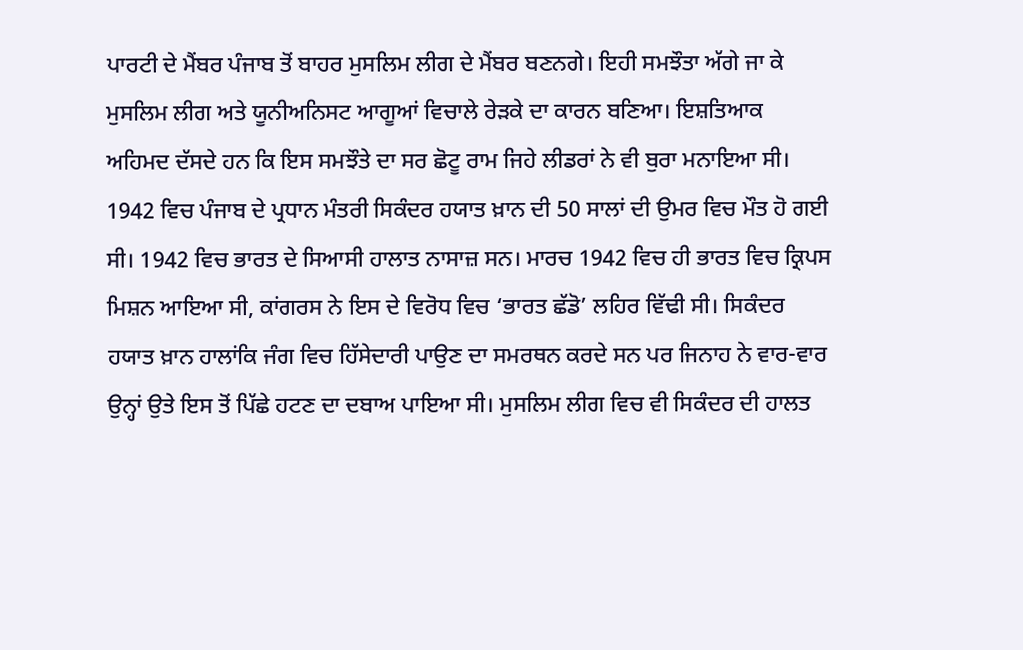ਪਾਰਟੀ ਦੇ ਮੈਂਬਰ ਪੰਜਾਬ ਤੋਂ ਬਾਹਰ ਮੁਸਲਿਮ ਲੀਗ ਦੇ ਮੈਂਬਰ ਬਣਨਗੇ। ਇਹੀ ਸਮਝੌਤਾ ਅੱਗੇ ਜਾ ਕੇ ਮੁਸਲਿਮ ਲੀਗ ਅਤੇ ਯੂਨੀਅਨਿਸਟ ਆਗੂਆਂ ਵਿਚਾਲੇ ਰੇੜਕੇ ਦਾ ਕਾਰਨ ਬਣਿਆ। ਇਸ਼ਤਿਆਕ ਅਹਿਮਦ ਦੱਸਦੇ ਹਨ ਕਿ ਇਸ ਸਮਝੌਤੇ ਦਾ ਸਰ ਛੋਟੂ ਰਾਮ ਜਿਹੇ ਲੀਡਰਾਂ ਨੇ ਵੀ ਬੁਰਾ ਮਨਾਇਆ ਸੀ।
1942 ਵਿਚ ਪੰਜਾਬ ਦੇ ਪ੍ਰਧਾਨ ਮੰਤਰੀ ਸਿਕੰਦਰ ਹਯਾਤ ਖ਼ਾਨ ਦੀ 50 ਸਾਲਾਂ ਦੀ ਉਮਰ ਵਿਚ ਮੌਤ ਹੋ ਗਈ ਸੀ। 1942 ਵਿਚ ਭਾਰਤ ਦੇ ਸਿਆਸੀ ਹਾਲਾਤ ਨਾਸਾਜ਼ ਸਨ। ਮਾਰਚ 1942 ਵਿਚ ਹੀ ਭਾਰਤ ਵਿਚ ਕ੍ਰਿਪਸ ਮਿਸ਼ਨ ਆਇਆ ਸੀ, ਕਾਂਗਰਸ ਨੇ ਇਸ ਦੇ ਵਿਰੋਧ ਵਿਚ ‘ਭਾਰਤ ਛੱਡੋ’ ਲਹਿਰ ਵਿੱਢੀ ਸੀ। ਸਿਕੰਦਰ ਹਯਾਤ ਖ਼ਾਨ ਹਾਲਾਂਕਿ ਜੰਗ ਵਿਚ ਹਿੱਸੇਦਾਰੀ ਪਾਉਣ ਦਾ ਸਮਰਥਨ ਕਰਦੇ ਸਨ ਪਰ ਜਿਨਾਹ ਨੇ ਵਾਰ-ਵਾਰ ਉਨ੍ਹਾਂ ਉਤੇ ਇਸ ਤੋਂ ਪਿੱਛੇ ਹਟਣ ਦਾ ਦਬਾਅ ਪਾਇਆ ਸੀ। ਮੁਸਲਿਮ ਲੀਗ ਵਿਚ ਵੀ ਸਿਕੰਦਰ ਦੀ ਹਾਲਤ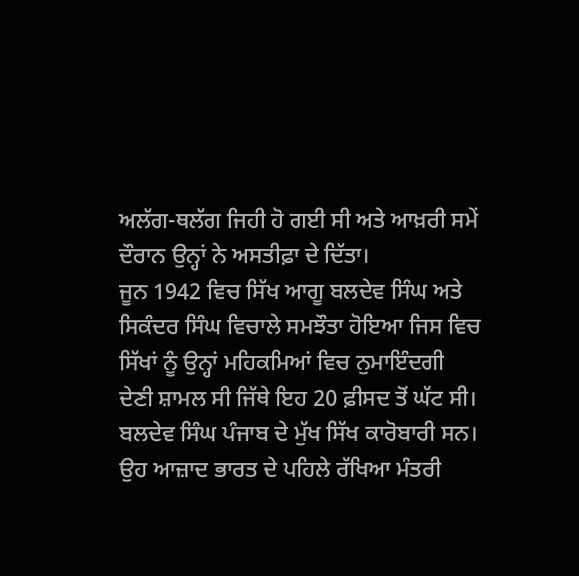ਅਲੱਗ-ਥਲੱਗ ਜਿਹੀ ਹੋ ਗਈ ਸੀ ਅਤੇ ਆਖ਼ਰੀ ਸਮੇਂ ਦੌਰਾਨ ਉਨ੍ਹਾਂ ਨੇ ਅਸਤੀਫ਼ਾ ਦੇ ਦਿੱਤਾ।
ਜੂਨ 1942 ਵਿਚ ਸਿੱਖ ਆਗੂ ਬਲਦੇਵ ਸਿੰਘ ਅਤੇ ਸਿਕੰਦਰ ਸਿੰਘ ਵਿਚਾਲੇ ਸਮਝੌਤਾ ਹੋਇਆ ਜਿਸ ਵਿਚ ਸਿੱਖਾਂ ਨੂੰ ਉਨ੍ਹਾਂ ਮਹਿਕਮਿਆਂ ਵਿਚ ਨੁਮਾਇੰਦਗੀ ਦੇਣੀ ਸ਼ਾਮਲ ਸੀ ਜਿੱਥੇ ਇਹ 20 ਫ਼ੀਸਦ ਤੋਂ ਘੱਟ ਸੀ। ਬਲਦੇਵ ਸਿੰਘ ਪੰਜਾਬ ਦੇ ਮੁੱਖ ਸਿੱਖ ਕਾਰੋਬਾਰੀ ਸਨ। ਉਹ ਆਜ਼ਾਦ ਭਾਰਤ ਦੇ ਪਹਿਲੇ ਰੱਖਿਆ ਮੰਤਰੀ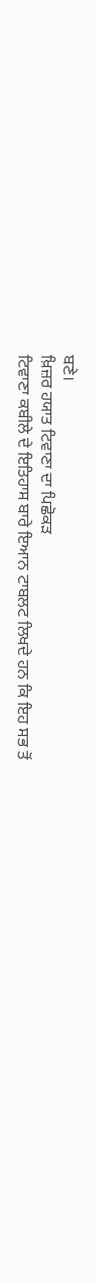ਬਣੇ।
ਖ਼ਿਜ਼ਰ ਹਯਾਤ ਟਿਵਾਣਾ ਦਾ ਪਿਛੋਕੜ
ਟਿਵਾਣਾ ਕਬੀਲੇ ਦੇ ਇਤਿਹਾਸ ਬਾਰੇ ਇਆਨ ਟਾਬਲਟ ਲਿਖਦੇ ਹਨ ਕਿ ਇਹ ਸਭ ਤੋਂ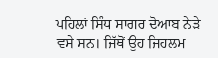ਪਹਿਲਾਂ ਸਿੰਧ ਸਾਗਰ ਦੋਆਬ ਨੇੜੇ ਵਸੇ ਸਨ। ਜਿੱਥੋਂ ਉਹ ਜਿਹਲਮ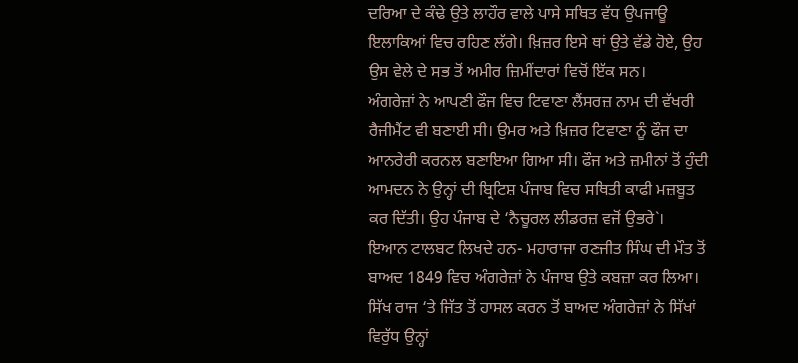ਦਰਿਆ ਦੇ ਕੰਢੇ ਉਤੇ ਲਾਹੌਰ ਵਾਲੇ ਪਾਸੇ ਸਥਿਤ ਵੱਧ ਉਪਜਾਊ ਇਲਾਕਿਆਂ ਵਿਚ ਰਹਿਣ ਲੱਗੇ। ਖ਼ਿਜ਼ਰ ਇਸੇ ਥਾਂ ਉਤੇ ਵੱਡੇ ਹੋਏ, ਉਹ ਉਸ ਵੇਲੇ ਦੇ ਸਭ ਤੋਂ ਅਮੀਰ ਜ਼ਿਮੀਂਦਾਰਾਂ ਵਿਚੋਂ ਇੱਕ ਸਨ।
ਅੰਗਰੇਜ਼ਾਂ ਨੇ ਆਪਣੀ ਫੌਜ ਵਿਚ ਟਿਵਾਣਾ ਲੈਂਸਰਜ਼ ਨਾਮ ਦੀ ਵੱਖਰੀ ਰੈਜੀਮੈਂਟ ਵੀ ਬਣਾਈ ਸੀ। ਉਮਰ ਅਤੇ ਖ਼ਿਜ਼ਰ ਟਿਵਾਣਾ ਨੂੰ ਫੌਜ ਦਾ ਆਨਰੇਰੀ ਕਰਨਲ ਬਣਾਇਆ ਗਿਆ ਸੀ। ਫੌਜ ਅਤੇ ਜ਼ਮੀਨਾਂ ਤੋਂ ਹੁੰਦੀ ਆਮਦਨ ਨੇ ਉਨ੍ਹਾਂ ਦੀ ਬ੍ਰਿਟਿਸ਼ ਪੰਜਾਬ ਵਿਚ ਸਥਿਤੀ ਕਾਫੀ ਮਜ਼ਬੂਤ ਕਰ ਦਿੱਤੀ। ਉਹ ਪੰਜਾਬ ਦੇ ‘ਨੈਚੂਰਲ ਲੀਡਰਜ਼ ਵਜੋਂ ਉਭਰੇ`।
ਇਆਨ ਟਾਲਬਟ ਲਿਖਦੇ ਹਨ- ਮਹਾਰਾਜਾ ਰਣਜੀਤ ਸਿੰਘ ਦੀ ਮੌਤ ਤੋਂ ਬਾਅਦ 1849 ਵਿਚ ਅੰਗਰੇਜ਼ਾਂ ਨੇ ਪੰਜਾਬ ਉਤੇ ਕਬਜ਼ਾ ਕਰ ਲਿਆ। ਸਿੱਖ ਰਾਜ ‘ਤੇ ਜਿੱਤ ਤੋਂ ਹਾਸਲ ਕਰਨ ਤੋਂ ਬਾਅਦ ਅੰਗਰੇਜ਼ਾਂ ਨੇ ਸਿੱਖਾਂ ਵਿਰੁੱਧ ਉਨ੍ਹਾਂ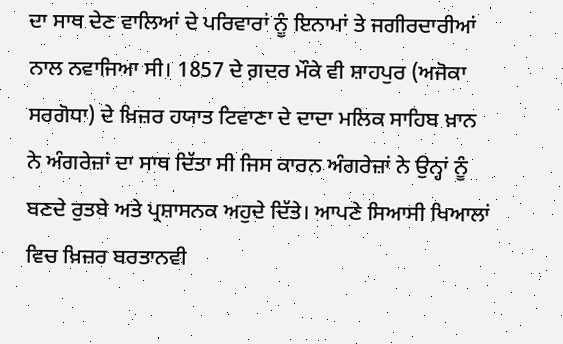ਦਾ ਸਾਥ ਦੇਣ ਵਾਲਿਆਂ ਦੇ ਪਰਿਵਾਰਾਂ ਨੂੰ ਇਨਾਮਾਂ ਤੇ ਜਗੀਰਦਾਰੀਆਂ ਨਾਲ ਨਵਾਜਿਆ ਸੀ। 1857 ਦੇ ਗ਼ਦਰ ਮੌਕੇ ਵੀ ਸ਼ਾਹਪੁਰ (ਅਜੋਕਾ ਸਰਗੋਧਾ) ਦੇ ਖ਼ਿਜ਼ਰ ਹਯਾਤ ਟਿਵਾਣਾ ਦੇ ਦਾਦਾ ਮਲਿਕ ਸਾਹਿਬ ਖ਼ਾਨ ਨੇ ਅੰਗਰੇਜ਼ਾਂ ਦਾ ਸਾਥ ਦਿੱਤਾ ਸੀ ਜਿਸ ਕਾਰਨ ਅੰਗਰੇਜ਼ਾਂ ਨੇ ਉਨ੍ਹਾਂ ਨੂੰ ਬਣਦੇ ਰੁਤਬੇ ਅਤੇ ਪ੍ਰਸ਼ਾਸਨਕ ਅਹੁਦੇ ਦਿੱਤੇ। ਆਪਣੇ ਸਿਆਸੀ ਖਿਆਲਾਂ ਵਿਚ ਖ਼ਿਜ਼ਰ ਬਰਤਾਨਵੀ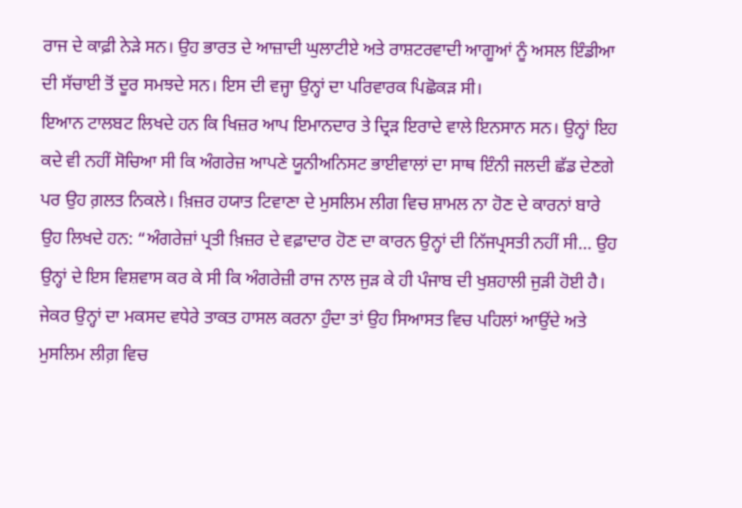ਰਾਜ ਦੇ ਕਾਫ਼ੀ ਨੇੜੇ ਸਨ। ਉਹ ਭਾਰਤ ਦੇ ਆਜ਼ਾਦੀ ਘੁਲਾਟੀਏ ਅਤੇ ਰਾਸ਼ਟਰਵਾਦੀ ਆਗੂਆਂ ਨੂੰ ਅਸਲ ਇੰਡੀਆ ਦੀ ਸੱਚਾਈ ਤੋਂ ਦੂਰ ਸਮਝਦੇ ਸਨ। ਇਸ ਦੀ ਵਜ੍ਹਾ ਉਨ੍ਹਾਂ ਦਾ ਪਰਿਵਾਰਕ ਪਿਛੋਕੜ ਸੀ।
ਇਆਨ ਟਾਲਬਟ ਲਿਖਦੇ ਹਨ ਕਿ ਖਿਜ਼ਰ ਆਪ ਇਮਾਨਦਾਰ ਤੇ ਦ੍ਰਿੜ ਇਰਾਦੇ ਵਾਲੇ ਇਨਸਾਨ ਸਨ। ਉਨ੍ਹਾਂ ਇਹ ਕਦੇ ਵੀ ਨਹੀਂ ਸੋਚਿਆ ਸੀ ਕਿ ਅੰਗਰੇਜ਼ ਆਪਣੇ ਯੂਨੀਅਨਿਸਟ ਭਾਈਵਾਲਾਂ ਦਾ ਸਾਥ ਇੰਨੀ ਜਲਦੀ ਛੱਡ ਦੇਣਗੇ ਪਰ ਉਹ ਗ਼ਲਤ ਨਿਕਲੇ। ਖ਼ਿਜ਼ਰ ਹਯਾਤ ਟਿਵਾਣਾ ਦੇ ਮੁਸਲਿਮ ਲੀਗ ਵਿਚ ਸ਼ਾਮਲ ਨਾ ਹੋਣ ਦੇ ਕਾਰਨਾਂ ਬਾਰੇ ਉਹ ਲਿਖਦੇ ਹਨ: “ਅੰਗਰੇਜ਼ਾਂ ਪ੍ਰਤੀ ਖ਼ਿਜ਼ਰ ਦੇ ਵਫ਼ਾਦਾਰ ਹੋਣ ਦਾ ਕਾਰਨ ਉਨ੍ਹਾਂ ਦੀ ਨਿੱਜਪ੍ਰਸਤੀ ਨਹੀਂ ਸੀ… ਉਹ ਉਨ੍ਹਾਂ ਦੇ ਇਸ ਵਿਸ਼ਵਾਸ ਕਰ ਕੇ ਸੀ ਕਿ ਅੰਗਰੇਜ਼ੀ ਰਾਜ ਨਾਲ ਜੁੜ ਕੇ ਹੀ ਪੰਜਾਬ ਦੀ ਖੁਸ਼ਹਾਲੀ ਜੁੜੀ ਹੋਈ ਹੈ। ਜੇਕਰ ਉਨ੍ਹਾਂ ਦਾ ਮਕਸਦ ਵਧੇਰੇ ਤਾਕਤ ਹਾਸਲ ਕਰਨਾ ਹੁੰਦਾ ਤਾਂ ਉਹ ਸਿਆਸਤ ਵਿਚ ਪਹਿਲਾਂ ਆਉਂਦੇ ਅਤੇ ਮੁਸਲਿਮ ਲੀਗ਼ ਵਿਚ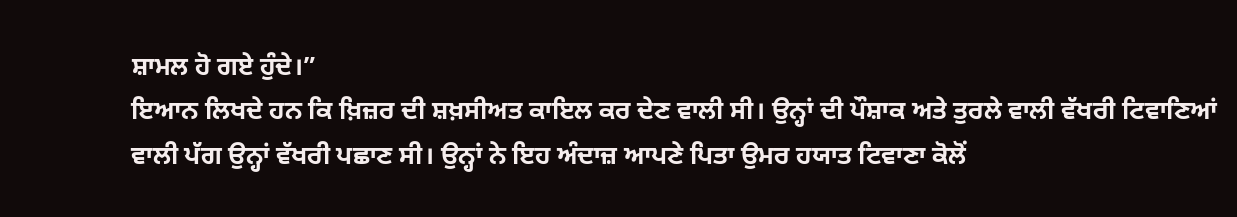ਸ਼ਾਮਲ ਹੋ ਗਏ ਹੁੰਦੇ।”
ਇਆਨ ਲਿਖਦੇ ਹਨ ਕਿ ਖ਼ਿਜ਼ਰ ਦੀ ਸ਼ਖ਼ਸੀਅਤ ਕਾਇਲ ਕਰ ਦੇਣ ਵਾਲੀ ਸੀ। ਉਨ੍ਹਾਂ ਦੀ ਪੌਸ਼ਾਕ ਅਤੇ ਤੁਰਲੇ ਵਾਲੀ ਵੱਖਰੀ ਟਿਵਾਣਿਆਂ ਵਾਲੀ ਪੱਗ ਉਨ੍ਹਾਂ ਵੱਖਰੀ ਪਛਾਣ ਸੀ। ਉਨ੍ਹਾਂ ਨੇ ਇਹ ਅੰਦਾਜ਼ ਆਪਣੇ ਪਿਤਾ ਉਮਰ ਹਯਾਤ ਟਿਵਾਣਾ ਕੋਲੋਂ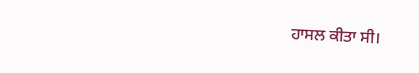ਹਾਸਲ ਕੀਤਾ ਸੀ।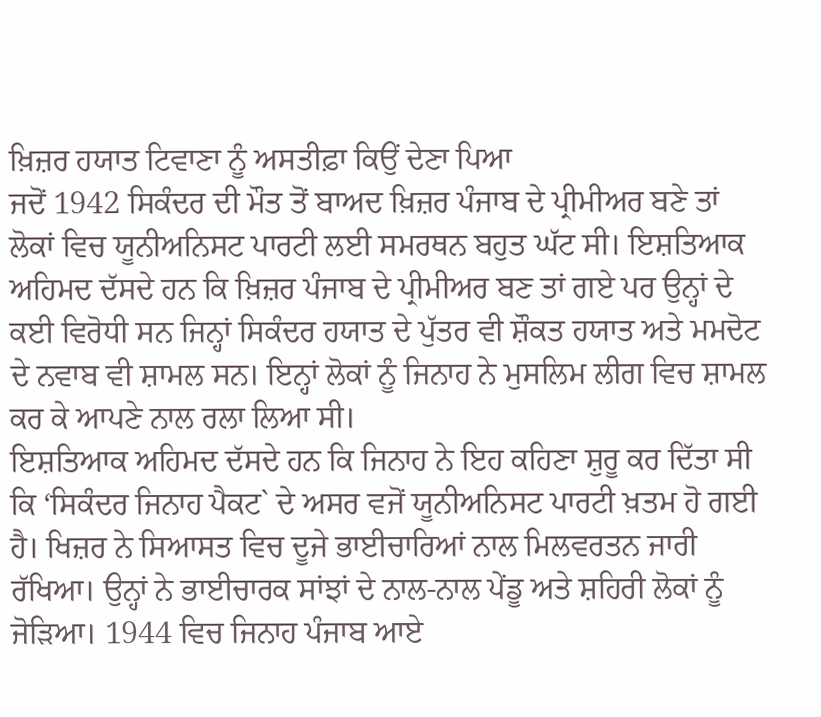ਖ਼ਿਜ਼ਰ ਹਯਾਤ ਟਿਵਾਣਾ ਨੂੰ ਅਸਤੀਫ਼ਾ ਕਿਉਂ ਦੇਣਾ ਪਿਆ
ਜਦੋਂ 1942 ਸਿਕੰਦਰ ਦੀ ਮੌਤ ਤੋਂ ਬਾਅਦ ਖ਼ਿਜ਼ਰ ਪੰਜਾਬ ਦੇ ਪ੍ਰੀਮੀਅਰ ਬਣੇ ਤਾਂ ਲੋਕਾਂ ਵਿਚ ਯੂਨੀਅਨਿਸਟ ਪਾਰਟੀ ਲਈ ਸਮਰਥਨ ਬਹੁਤ ਘੱਟ ਸੀ। ਇਸ਼ਤਿਆਕ ਅਹਿਮਦ ਦੱਸਦੇ ਹਨ ਕਿ ਖ਼ਿਜ਼ਰ ਪੰਜਾਬ ਦੇ ਪ੍ਰੀਮੀਅਰ ਬਣ ਤਾਂ ਗਏ ਪਰ ਉਨ੍ਹਾਂ ਦੇ ਕਈ ਵਿਰੋਧੀ ਸਨ ਜਿਨ੍ਹਾਂ ਸਿਕੰਦਰ ਹਯਾਤ ਦੇ ਪੁੱਤਰ ਵੀ ਸ਼ੌਕਤ ਹਯਾਤ ਅਤੇ ਮਮਦੋਟ ਦੇ ਨਵਾਬ ਵੀ ਸ਼ਾਮਲ ਸਨ। ਇਨ੍ਹਾਂ ਲੋਕਾਂ ਨੂੰ ਜਿਨਾਹ ਨੇ ਮੁਸਲਿਮ ਲੀਗ ਵਿਚ ਸ਼ਾਮਲ ਕਰ ਕੇ ਆਪਣੇ ਨਾਲ ਰਲਾ ਲਿਆ ਸੀ।
ਇਸ਼ਤਿਆਕ ਅਹਿਮਦ ਦੱਸਦੇ ਹਨ ਕਿ ਜਿਨਾਹ ਨੇ ਇਹ ਕਹਿਣਾ ਸ਼ੁਰੂ ਕਰ ਦਿੱਤਾ ਸੀ ਕਿ ‘ਸਿਕੰਦਰ ਜਿਨਾਹ ਪੈਕਟ` ਦੇ ਅਸਰ ਵਜੋਂ ਯੂਨੀਅਨਿਸਟ ਪਾਰਟੀ ਖ਼ਤਮ ਹੋ ਗਈ ਹੈ। ਖਿਜ਼ਰ ਨੇ ਸਿਆਸਤ ਵਿਚ ਦੂਜੇ ਭਾਈਚਾਰਿਆਂ ਨਾਲ ਮਿਲਵਰਤਨ ਜਾਰੀ ਰੱਖਿਆ। ਉਨ੍ਹਾਂ ਨੇ ਭਾਈਚਾਰਕ ਸਾਂਝਾਂ ਦੇ ਨਾਲ-ਨਾਲ ਪੇਂਡੂ ਅਤੇ ਸ਼ਹਿਰੀ ਲੋਕਾਂ ਨੂੰ ਜੋੜਿਆ। 1944 ਵਿਚ ਜਿਨਾਹ ਪੰਜਾਬ ਆਏ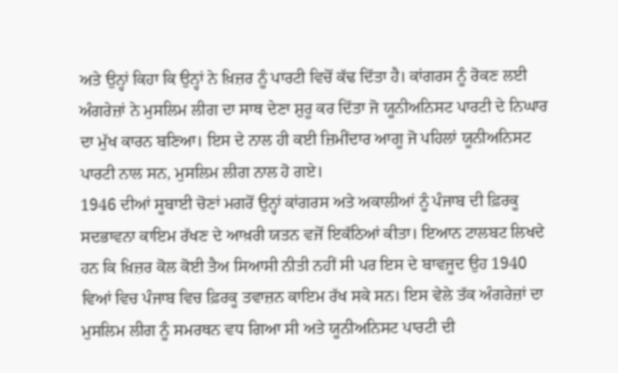ਅਤੇ ਉਨ੍ਹਾਂ ਕਿਹਾ ਕਿ ਉਨ੍ਹਾਂ ਨੇ ਖ਼ਿਜ਼ਰ ਨੂੰ ਪਾਰਟੀ ਵਿਚੋਂ ਕੱਢ ਦਿੱਤਾ ਹੈ। ਕਾਂਗਰਸ ਨੂੰ ਰੋਕਣ ਲਈ ਅੰਗਰੇਜ਼ਾਂ ਨੇ ਮੁਸਲਿਮ ਲੀਗ ਦਾ ਸਾਥ ਦੇਣਾ ਸ਼ੁਰੂ ਕਰ ਦਿੱਤਾ ਜੋ ਯੂਨੀਅਨਿਸਟ ਪਾਰਟੀ ਦੇ ਨਿਘਾਰ ਦਾ ਮੁੱਖ ਕਾਰਨ ਬਣਿਆ। ਇਸ ਦੇ ਨਾਲ ਹੀ ਕਈ ਜ਼ਿਮੀਂਦਾਰ ਆਗੂ ਜੋ ਪਹਿਲਾਂ ਯੂਨੀਅਨਿਸਟ ਪਾਰਟੀ ਨਾਲ ਸਨ, ਮੁਸਲਿਮ ਲੀਗ ਨਾਲ ਹੋ ਗਏ।
1946 ਦੀਆਂ ਸੂਬਾਈ ਚੋਣਾਂ ਮਗਰੋਂ ਉਨ੍ਹਾਂ ਕਾਂਗਰਸ ਅਤੇ ਅਕਾਲੀਆਂ ਨੂੰ ਪੰਜਾਬ ਦੀ ਫ਼ਿਰਕੂ ਸਦਭਾਵਨਾ ਕਾਇਮ ਰੱਖਣ ਦੇ ਆਖ਼ਰੀ ਯਤਨ ਵਜੋਂ ਇਕੱਠਿਆਂ ਕੀਤਾ। ਇਆਨ ਟਾਲਬਟ ਲਿਖਦੇ ਹਨ ਕਿ ਖ਼ਿਜ਼ਰ ਕੋਲ ਕੋਈ ਤੈਅ ਸਿਆਸੀ ਨੀਤੀ ਨਹੀਂ ਸੀ ਪਰ ਇਸ ਦੇ ਬਾਵਜੂਦ ਉਹ 1940 ਵਿਆਂ ਵਿਚ ਪੰਜਾਬ ਵਿਚ ਫ਼ਿਰਕੂ ਤਵਾਜ਼ਨ ਕਾਇਮ ਰੱਖ ਸਕੇ ਸਨ। ਇਸ ਵੇਲੇ ਤੱਕ ਅੰਗਰੇਜ਼ਾਂ ਦਾ ਮੁਸਲਿਮ ਲੀਗ ਨੂੰ ਸਮਰਥਨ ਵਧ ਗਿਆ ਸੀ ਅਤੇ ਯੂਨੀਅਨਿਸਟ ਪਾਰਟੀ ਦੀ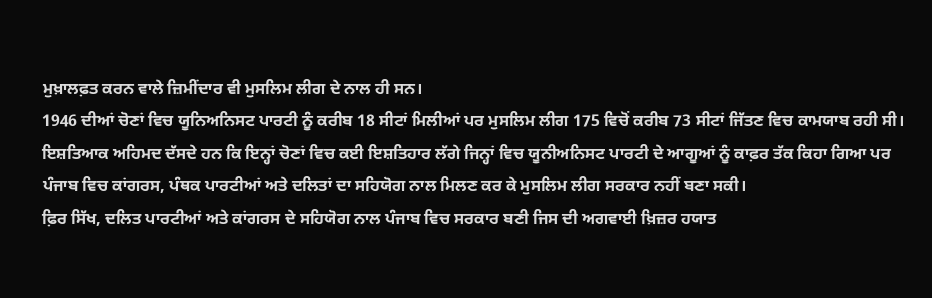ਮੁਖ਼ਾਲਫ਼ਤ ਕਰਨ ਵਾਲੇ ਜ਼ਿਮੀਂਦਾਰ ਵੀ ਮੁਸਲਿਮ ਲੀਗ ਦੇ ਨਾਲ ਹੀ ਸਨ।
1946 ਦੀਆਂ ਚੋਣਾਂ ਵਿਚ ਯੂਨਿਅਨਿਸਟ ਪਾਰਟੀ ਨੂੰ ਕਰੀਬ 18 ਸੀਟਾਂ ਮਿਲੀਆਂ ਪਰ ਮੁਸਲਿਮ ਲੀਗ 175 ਵਿਚੋਂ ਕਰੀਬ 73 ਸੀਟਾਂ ਜਿੱਤਣ ਵਿਚ ਕਾਮਯਾਬ ਰਹੀ ਸੀ। ਇਸ਼ਤਿਆਕ ਅਹਿਮਦ ਦੱਸਦੇ ਹਨ ਕਿ ਇਨ੍ਹਾਂ ਚੋਣਾਂ ਵਿਚ ਕਈ ਇਸ਼ਤਿਹਾਰ ਲੱਗੇ ਜਿਨ੍ਹਾਂ ਵਿਚ ਯੂਨੀਅਨਿਸਟ ਪਾਰਟੀ ਦੇ ਆਗੂਆਂ ਨੂੰ ਕਾਫ਼ਰ ਤੱਕ ਕਿਹਾ ਗਿਆ ਪਰ ਪੰਜਾਬ ਵਿਚ ਕਾਂਗਰਸ, ਪੰਥਕ ਪਾਰਟੀਆਂ ਅਤੇ ਦਲਿਤਾਂ ਦਾ ਸਹਿਯੋਗ ਨਾਲ ਮਿਲਣ ਕਰ ਕੇ ਮੁਸਲਿਮ ਲੀਗ ਸਰਕਾਰ ਨਹੀਂ ਬਣਾ ਸਕੀ।
ਫ਼ਿਰ ਸਿੱਖ, ਦਲਿਤ ਪਾਰਟੀਆਂ ਅਤੇ ਕਾਂਗਰਸ ਦੇ ਸਹਿਯੋਗ ਨਾਲ ਪੰਜਾਬ ਵਿਚ ਸਰਕਾਰ ਬਣੀ ਜਿਸ ਦੀ ਅਗਵਾਈ ਖ਼ਿਜ਼ਰ ਹਯਾਤ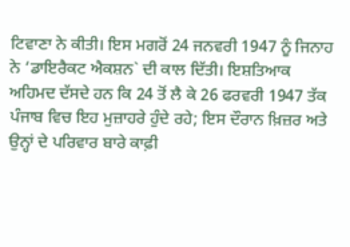ਟਿਵਾਣਾ ਨੇ ਕੀਤੀ। ਇਸ ਮਗਰੋਂ 24 ਜਨਵਰੀ 1947 ਨੂੰ ਜਿਨਾਹ ਨੇ ‘ਡਾਇਰੈਕਟ ਐਕਸ਼ਨ` ਦੀ ਕਾਲ ਦਿੱਤੀ। ਇਸ਼ਤਿਆਕ ਅਹਿਮਦ ਦੱਸਦੇ ਹਨ ਕਿ 24 ਤੋਂ ਲੈ ਕੇ 26 ਫਰਵਰੀ 1947 ਤੱਕ ਪੰਜਾਬ ਵਿਚ ਇਹ ਮੁਜ਼ਾਹਰੇ ਹੁੰਦੇ ਰਹੇ; ਇਸ ਦੌਰਾਨ ਖ਼ਿਜ਼ਰ ਅਤੇ ਉਨ੍ਹਾਂ ਦੇ ਪਰਿਵਾਰ ਬਾਰੇ ਕਾਫ਼ੀ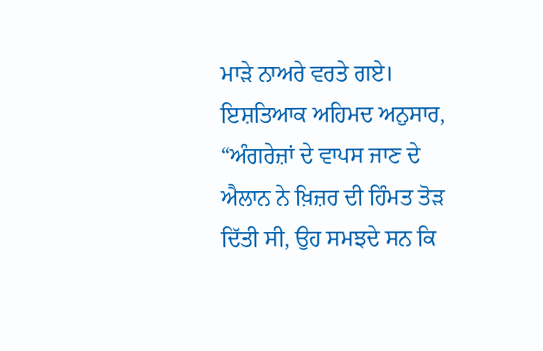ਮਾੜੇ ਨਾਅਰੇ ਵਰਤੇ ਗਏ। ਇਸ਼ਤਿਆਕ ਅਹਿਮਦ ਅਨੁਸਾਰ, “ਅੰਗਰੇਜ਼ਾਂ ਦੇ ਵਾਪਸ ਜਾਣ ਦੇ ਐਲਾਨ ਨੇ ਖ਼ਿਜ਼ਰ ਦੀ ਹਿੰਮਤ ਤੋੜ ਦਿੱਤੀ ਸੀ, ਉਹ ਸਮਝਦੇ ਸਨ ਕਿ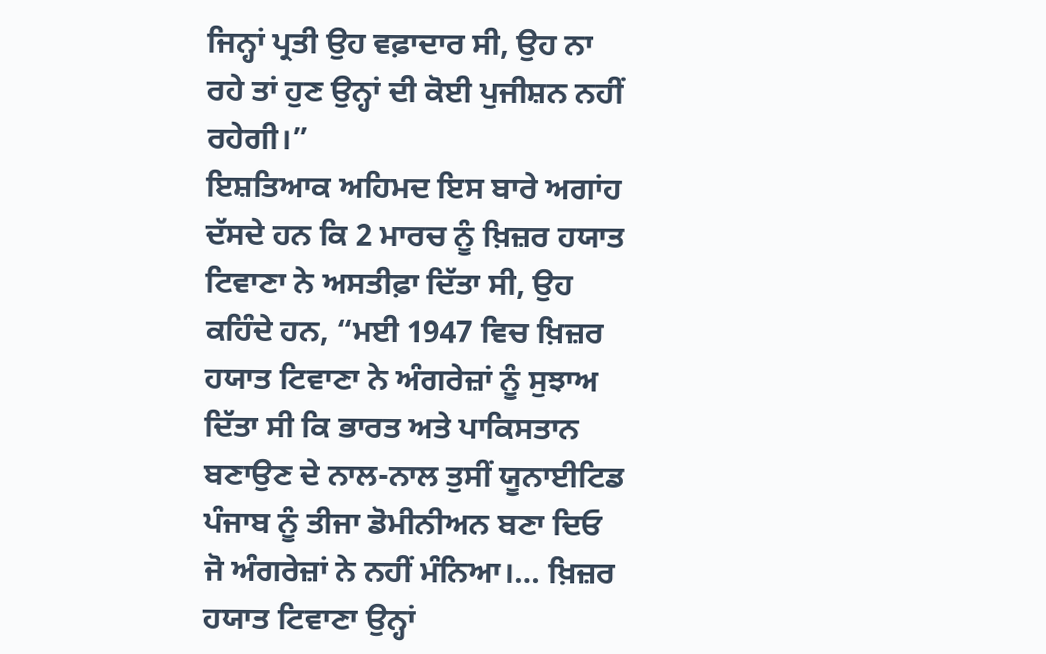ਜਿਨ੍ਹਾਂ ਪ੍ਰਤੀ ਉਹ ਵਫ਼ਾਦਾਰ ਸੀ, ਉਹ ਨਾ ਰਹੇ ਤਾਂ ਹੁਣ ਉਨ੍ਹਾਂ ਦੀ ਕੋਈ ਪੁਜੀਸ਼ਨ ਨਹੀਂ ਰਹੇਗੀ।”
ਇਸ਼ਤਿਆਕ ਅਹਿਮਦ ਇਸ ਬਾਰੇ ਅਗਾਂਹ ਦੱਸਦੇ ਹਨ ਕਿ 2 ਮਾਰਚ ਨੂੰ ਖ਼ਿਜ਼ਰ ਹਯਾਤ ਟਿਵਾਣਾ ਨੇ ਅਸਤੀਫ਼ਾ ਦਿੱਤਾ ਸੀ, ਉਹ ਕਹਿੰਦੇ ਹਨ, “ਮਈ 1947 ਵਿਚ ਖ਼ਿਜ਼ਰ ਹਯਾਤ ਟਿਵਾਣਾ ਨੇ ਅੰਗਰੇਜ਼ਾਂ ਨੂੰ ਸੁਝਾਅ ਦਿੱਤਾ ਸੀ ਕਿ ਭਾਰਤ ਅਤੇ ਪਾਕਿਸਤਾਨ ਬਣਾਉਣ ਦੇ ਨਾਲ-ਨਾਲ ਤੁਸੀਂ ਯੂਨਾਈਟਿਡ ਪੰਜਾਬ ਨੂੰ ਤੀਜਾ ਡੋਮੀਨੀਅਨ ਬਣਾ ਦਿਓ ਜੋ ਅੰਗਰੇਜ਼ਾਂ ਨੇ ਨਹੀਂ ਮੰਨਿਆ।… ਖ਼ਿਜ਼ਰ ਹਯਾਤ ਟਿਵਾਣਾ ਉਨ੍ਹਾਂ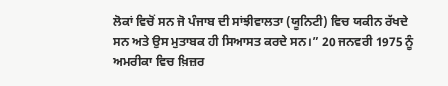ਲੋਕਾਂ ਵਿਚੋਂ ਸਨ ਜੋ ਪੰਜਾਬ ਦੀ ਸਾਂਝੀਵਾਲਤਾ (ਯੂਨਿਟੀ) ਵਿਚ ਯਕੀਨ ਰੱਖਦੇ ਸਨ ਅਤੇ ਉਸ ਮੁਤਾਬਕ ਹੀ ਸਿਆਸਤ ਕਰਦੇ ਸਨ।” 20 ਜਨਵਰੀ 1975 ਨੂੰ ਅਮਰੀਕਾ ਵਿਚ ਖ਼ਿਜ਼ਰ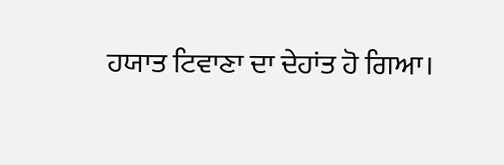ਹਯਾਤ ਟਿਵਾਣਾ ਦਾ ਦੇਹਾਂਤ ਹੋ ਗਿਆ।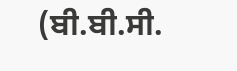(ਬੀ.ਬੀ.ਸੀ.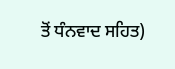ਤੋਂ ਧੰਨਵਾਦ ਸਹਿਤ)